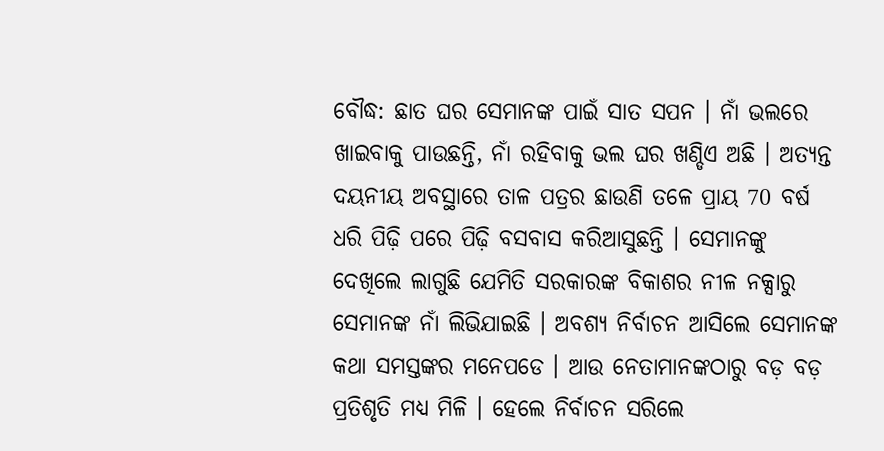ବୌଦ୍ଧ: ଛାତ ଘର ସେମାନଙ୍କ ପାଇଁ ସାତ ସପନ । ନାଁ ଭଲରେ ଖାଇବାକୁ ପାଉଛନ୍ତି, ନାଁ ରହିବାକୁ ଭଲ ଘର ଖଣ୍ଡିଏ ଅଛି । ଅତ୍ୟନ୍ତ ଦୟନୀୟ ଅବସ୍ଥାରେ ତାଳ ପତ୍ରର ଛାଉଣି ତଳେ ପ୍ରାୟ 70 ବର୍ଷ ଧରି ପିଢ଼ି ପରେ ପିଢ଼ି ବସବାସ କରିଆସୁଛନ୍ତି । ସେମାନଙ୍କୁ ଦେଖିଲେ ଲାଗୁଛି ଯେମିତି ସରକାରଙ୍କ ବିକାଶର ନୀଳ ନକ୍ସାରୁ ସେମାନଙ୍କ ନାଁ ଲିଭିଯାଇଛି । ଅବଶ୍ୟ ନିର୍ବାଚନ ଆସିଲେ ସେମାନଙ୍କ କଥା ସମସ୍ତଙ୍କର ମନେପଡେ । ଆଉ ନେତାମାନଙ୍କଠାରୁ ବଡ଼ ବଡ଼ ପ୍ରତିଶୃତି ମଧ୍ୟ ମିଳି । ହେଲେ ନିର୍ବାଚନ ସରିଲେ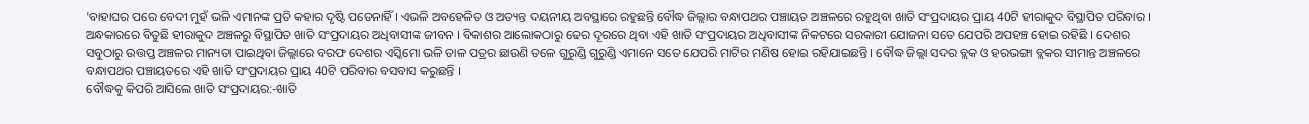'ବାହାଘର ପରେ ବେଦୀ ମୁହଁ ଭଳି ଏମାନଙ୍କ ପ୍ରତି କହାର ଦୃଷ୍ଟି ପଡେନାହିଁ । ଏଭଳି ଅବହେଳିତ ଓ ଅତ୍ୟନ୍ତ ଦୟନୀୟ ଅବସ୍ଥାରେ ରହୁଛନ୍ତି ବୌଦ୍ଧ ଜିଲ୍ଲାର ବନ୍ଧାପଥର ପଞ୍ଚାୟତ ଅଞ୍ଚଳରେ ରହୁଥିବା ଖାତି ସଂପ୍ରଦାୟର ପ୍ରାୟ 40ଟି ହୀରାକୁଦ ବିସ୍ଥାପିତ ପରିବାର ।
ଅନ୍ଧକାରରେ ବିତୁଛି ହୀରାକୁଦ ଅଞ୍ଚଳରୁ ବିସ୍ଥାପିତ ଖାତି ସଂପ୍ରଦାୟର ଅଧିବାସୀଙ୍କ ଜୀବନ । ବିକାଶର ଆଲୋକଠାରୁ ଢେର ଦୂରରେ ଥିବା ଏହି ଖାତି ସଂପ୍ରଦାୟର ଅଧିବାସୀଙ୍କ ନିକଟରେ ସରକାରୀ ଯୋଜନା ସତେ ଯେପରି ଅପହଞ୍ଚ ହୋଇ ରହିଛି । ଦେଶର ସବୁଠାରୁ ଉତ୍ତପ୍ତ ଅଞ୍ଚଳର ମାନ୍ୟତା ପାଇଥିବା ଜିଲ୍ଲାରେ ବରଫ ଦେଶର ଏସ୍କିମୋ ଭଳି ତାଳ ପତ୍ରର ଛାଉଣି ତଳେ ଗୁରୁଣ୍ଡି ଗୁରୁଣ୍ଡି ଏମାନେ ସତେ ଯେପରି ମାଟିର ମଣିଷ ହୋଇ ରହିଯାଇଛନ୍ତି । ବୌଦ୍ଧ ଜିଲ୍ଲା ସଦର ବ୍ଲକ ଓ ହରଭଙ୍ଗା ବ୍ଲକର ସୀମାନ୍ତ ଅଞ୍ଚଳରେ ବନ୍ଧାପଥର ପଞ୍ଚାୟତରେ ଏହି ଖାତି ସଂପ୍ରଦାୟର ପ୍ରାୟ 40ଟି ପରିବାର ବସବାସ କରୁଛନ୍ତି ।
ବୌଦ୍ଧକୁ କିପରି ଆସିଲେ ଖାତି ସଂପ୍ରଦାୟର:-ଖାତି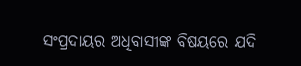ସଂପ୍ରଦାୟର ଅଧିବାସୀଙ୍କ ବିଷୟରେ ଯଦି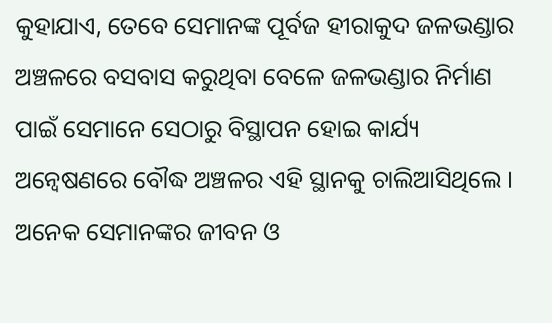କୁହାଯାଏ, ତେବେ ସେମାନଙ୍କ ପୂର୍ବଜ ହୀରାକୁଦ ଜଳଭଣ୍ଡାର ଅଞ୍ଚଳରେ ବସବାସ କରୁଥିବା ବେଳେ ଜଳଭଣ୍ଡାର ନିର୍ମାଣ ପାଇଁ ସେମାନେ ସେଠାରୁ ବିସ୍ଥାପନ ହୋଇ କାର୍ଯ୍ୟ ଅନ୍ବେଷଣରେ ବୌଦ୍ଧ ଅଞ୍ଚଳର ଏହି ସ୍ଥାନକୁ ଚାଲିଆସିଥିଲେ । ଅନେକ ସେମାନଙ୍କର ଜୀବନ ଓ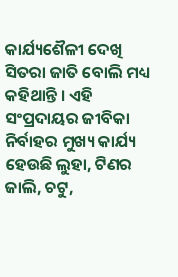କାର୍ଯ୍ୟଶୈଳୀ ଦେଖି ସିତରା ଜାତି ବୋଲି ମଧ୍ୟ କହିଥାନ୍ତି । ଏହି ସଂପ୍ରଦାୟର ଜୀବିକା ନିର୍ବାହର ମୁଖ୍ୟ କାର୍ଯ୍ୟ ହେଉଛି ଲୁହା, ଟିଣର ଜାଲି, ଚଟୁ,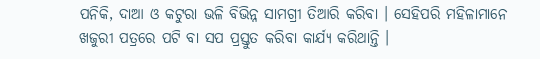ପନିକି, ଦାଆ ଓ କଟୁରା ଭଳି ବିଭିନ୍ନ ସାମଗ୍ରୀ ତିଆରି କରିବା । ସେହିପରି ମହିଳାମାନେ ଖଜୁରୀ ପତ୍ରରେ ପଟି ବା ସପ ପ୍ରସ୍ତୁତ କରିବା କାର୍ଯ୍ୟ କରିଥାନ୍ତି ।